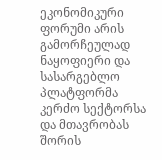ეკონომიკური ფორუმი არის გამორჩეულად ნაყოფიერი და სასარგებლო პლატფორმა კერძო სექტორსა და მთავრობას შორის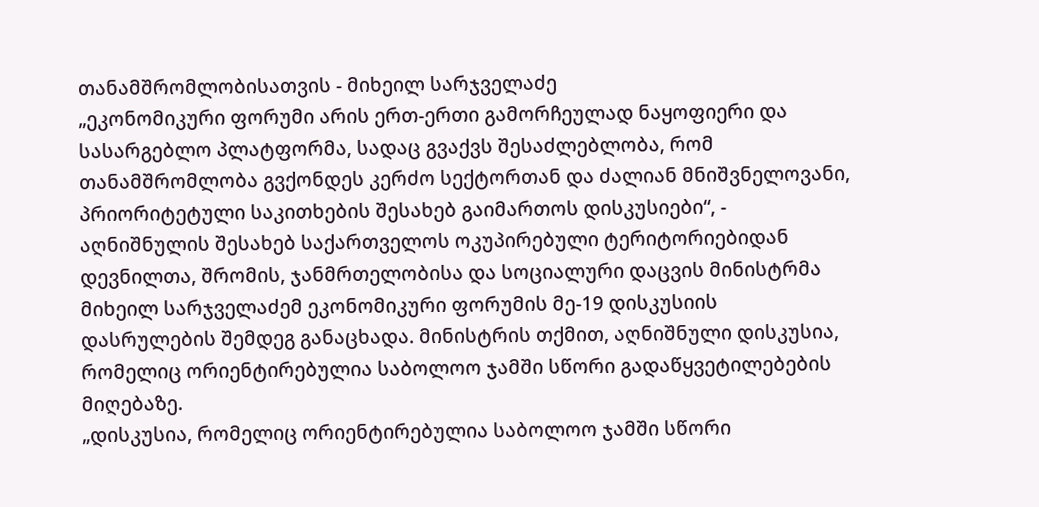თანამშრომლობისათვის - მიხეილ სარჯველაძე
„ეკონომიკური ფორუმი არის ერთ-ერთი გამორჩეულად ნაყოფიერი და სასარგებლო პლატფორმა, სადაც გვაქვს შესაძლებლობა, რომ თანამშრომლობა გვქონდეს კერძო სექტორთან და ძალიან მნიშვნელოვანი, პრიორიტეტული საკითხების შესახებ გაიმართოს დისკუსიები“, - აღნიშნულის შესახებ საქართველოს ოკუპირებული ტერიტორიებიდან დევნილთა, შრომის, ჯანმრთელობისა და სოციალური დაცვის მინისტრმა მიხეილ სარჯველაძემ ეკონომიკური ფორუმის მე-19 დისკუსიის დასრულების შემდეგ განაცხადა. მინისტრის თქმით, აღნიშნული დისკუსია, რომელიც ორიენტირებულია საბოლოო ჯამში სწორი გადაწყვეტილებების მიღებაზე.
„დისკუსია, რომელიც ორიენტირებულია საბოლოო ჯამში სწორი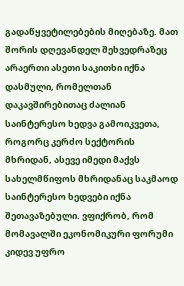გადაწყვეტილებების მიღებაზე. მათ შორის დღევანდელ შეხვედრაზეც არაერთი ასეთი საკითხი იქნა დასმული, რომელთან დაკავშირებითაც ძალიან საინტერესო ხედვა გამოიკვეთა, როგორც კერძო სექტორის მხრიდან, ასევე იმედი მაქვს სახელმწიფოს მხრიდანაც საკმაოდ საინტერესო ხედვები იქნა შეთავაზებული. ვფიქრობ, რომ მომავალში ეკონომიკური ფორუმი კიდევ უფრო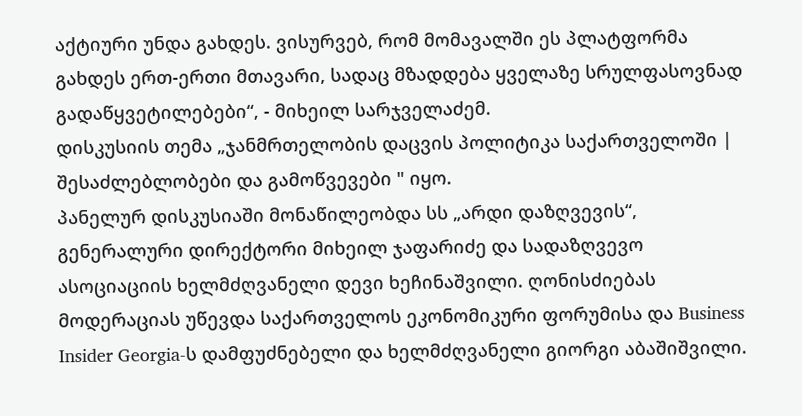აქტიური უნდა გახდეს. ვისურვებ, რომ მომავალში ეს პლატფორმა გახდეს ერთ-ერთი მთავარი, სადაც მზადდება ყველაზე სრულფასოვნად გადაწყვეტილებები“, - მიხეილ სარჯველაძემ.
დისკუსიის თემა „ჯანმრთელობის დაცვის პოლიტიკა საქართველოში | შესაძლებლობები და გამოწვევები " იყო.
პანელურ დისკუსიაში მონაწილეობდა სს „არდი დაზღვევის“, გენერალური დირექტორი მიხეილ ჯაფარიძე და სადაზღვევო ასოციაციის ხელმძღვანელი დევი ხეჩინაშვილი. ღონისძიებას მოდერაციას უწევდა საქართველოს ეკონომიკური ფორუმისა და Business Insider Georgia-ს დამფუძნებელი და ხელმძღვანელი გიორგი აბაშიშვილი.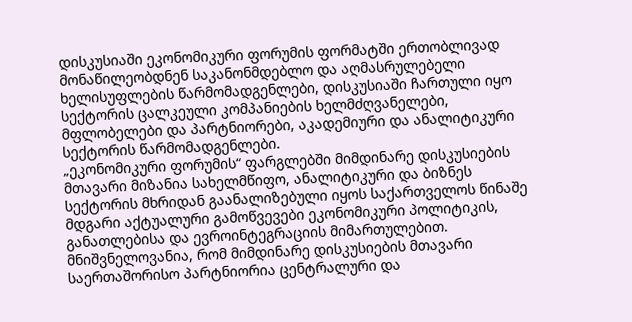დისკუსიაში ეკონომიკური ფორუმის ფორმატში ერთობლივად მონაწილეობდნენ საკანონმდებლო და აღმასრულებელი ხელისუფლების წარმომადგენლები, დისკუსიაში ჩართული იყო სექტორის ცალკეული კომპანიების ხელმძღვანელები, მფლობელები და პარტნიორები, აკადემიური და ანალიტიკური სექტორის წარმომადგენლები.
„ეკონომიკური ფორუმის“ ფარგლებში მიმდინარე დისკუსიების მთავარი მიზანია სახელმწიფო, ანალიტიკური და ბიზნეს სექტორის მხრიდან გაანალიზებული იყოს საქართველოს წინაშე მდგარი აქტუალური გამოწვევები ეკონომიკური პოლიტიკის, განათლებისა და ევროინტეგრაციის მიმართულებით. მნიშვნელოვანია, რომ მიმდინარე დისკუსიების მთავარი საერთაშორისო პარტნიორია ცენტრალური და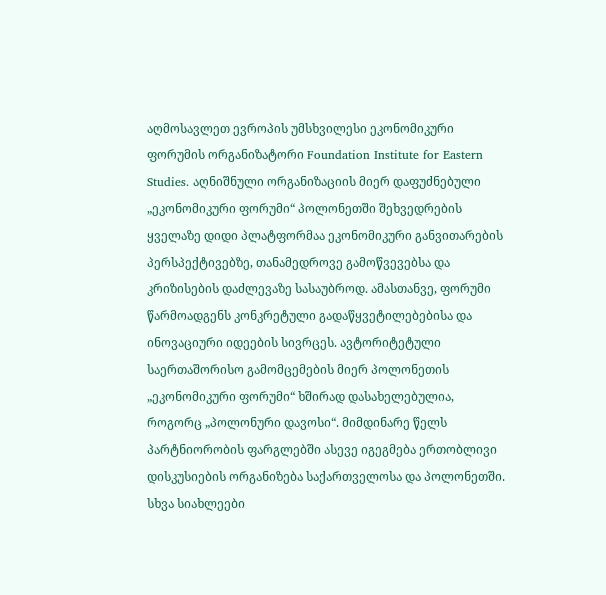აღმოსავლეთ ევროპის უმსხვილესი ეკონომიკური ფორუმის ორგანიზატორი Foundation Institute for Eastern Studies. აღნიშნული ორგანიზაციის მიერ დაფუძნებული „ეკონომიკური ფორუმი“ პოლონეთში შეხვედრების ყველაზე დიდი პლატფორმაა ეკონომიკური განვითარების პერსპექტივებზე, თანამედროვე გამოწვევებსა და კრიზისების დაძლევაზე სასაუბროდ. ამასთანვე, ფორუმი წარმოადგენს კონკრეტული გადაწყვეტილებებისა და ინოვაციური იდეების სივრცეს. ავტორიტეტული საერთაშორისო გამომცემების მიერ პოლონეთის „ეკონომიკური ფორუმი“ ხშირად დასახელებულია, როგორც „პოლონური დავოსი“. მიმდინარე წელს პარტნიორობის ფარგლებში ასევე იგეგმება ერთობლივი დისკუსიების ორგანიზება საქართველოსა და პოლონეთში.
სხვა სიახლეები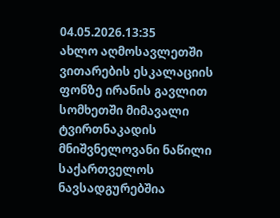04.05.2026.13:35
ახლო აღმოსავლეთში ვითარების ესკალაციის ფონზე ირანის გავლით სომხეთში მიმავალი ტვირთნაკადის მნიშვნელოვანი ნაწილი საქართველოს ნავსადგურებშია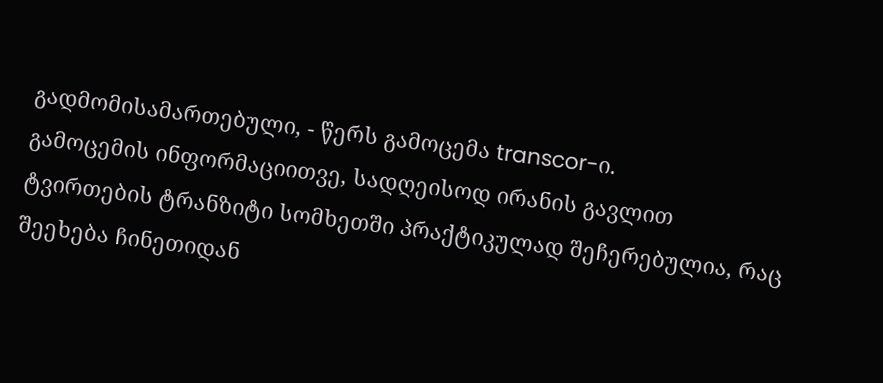გადმომისამართებული, - წერს გამოცემა transcor-ი.
გამოცემის ინფორმაციითვე, სადღეისოდ ირანის გავლით ტვირთების ტრანზიტი სომხეთში პრაქტიკულად შეჩერებულია, რაც შეეხება ჩინეთიდან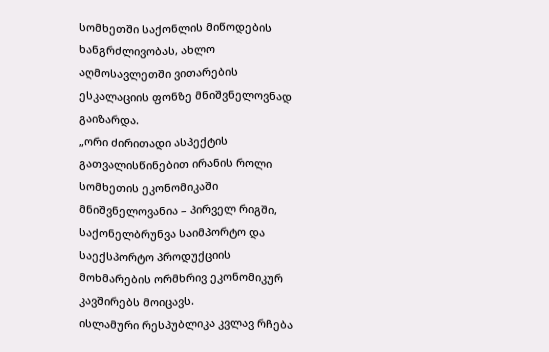სომხეთში საქონლის მიწოდების ხანგრძლივობას, ახლო აღმოსავლეთში ვითარების ესკალაციის ფონზე მნიშვნელოვნად გაიზარდა.
„ორი ძირითადი ასპექტის გათვალისწინებით ირანის როლი სომხეთის ეკონომიკაში მნიშვნელოვანია – პირველ რიგში, საქონელბრუნვა საიმპორტო და საექსპორტო პროდუქციის მოხმარების ორმხრივ ეკონომიკურ კავშირებს მოიცავს.
ისლამური რესპუბლიკა კვლავ რჩება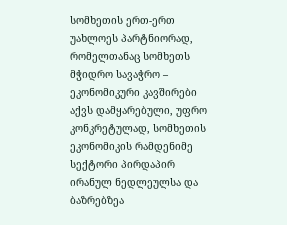სომხეთის ერთ-ერთ უახლოეს პარტნიორად, რომელთანაც სომხეთს მჭიდრო სავაჭრო – ეკონომიკური კავშირები აქვს დამყარებული, უფრო კონკრეტულად, სომხეთის ეკონომიკის რამდენიმე სექტორი პირდაპირ ირანულ ნედლეულსა და ბაზრებზეა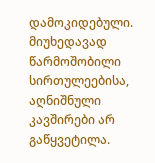დამოკიდებული.
მიუხედავად წარმოშობილი სირთულეებისა, აღნიშნული კავშირები არ გაწყვეტილა.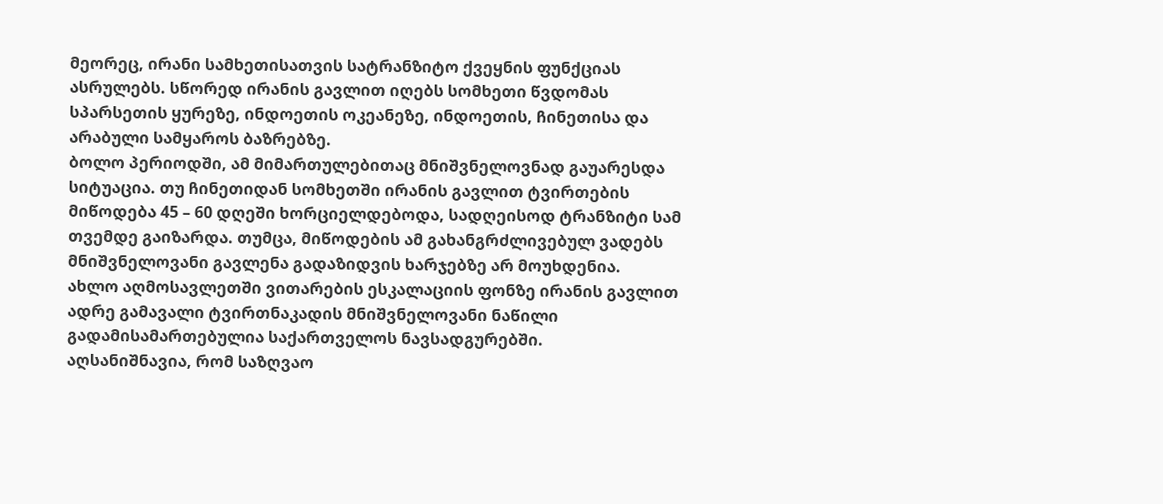მეორეც, ირანი სამხეთისათვის სატრანზიტო ქვეყნის ფუნქციას ასრულებს. სწორედ ირანის გავლით იღებს სომხეთი წვდომას სპარსეთის ყურეზე, ინდოეთის ოკეანეზე, ინდოეთის, ჩინეთისა და არაბული სამყაროს ბაზრებზე.
ბოლო პერიოდში, ამ მიმართულებითაც მნიშვნელოვნად გაუარესდა სიტუაცია. თუ ჩინეთიდან სომხეთში ირანის გავლით ტვირთების მიწოდება 45 – 60 დღეში ხორციელდებოდა, სადღეისოდ ტრანზიტი სამ თვემდე გაიზარდა. თუმცა, მიწოდების ამ გახანგრძლივებულ ვადებს მნიშვნელოვანი გავლენა გადაზიდვის ხარჯებზე არ მოუხდენია.
ახლო აღმოსავლეთში ვითარების ესკალაციის ფონზე ირანის გავლით ადრე გამავალი ტვირთნაკადის მნიშვნელოვანი ნაწილი გადამისამართებულია საქართველოს ნავსადგურებში.
აღსანიშნავია, რომ საზღვაო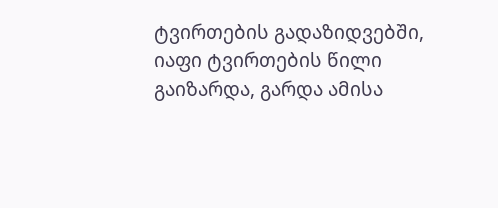ტვირთების გადაზიდვებში, იაფი ტვირთების წილი გაიზარდა, გარდა ამისა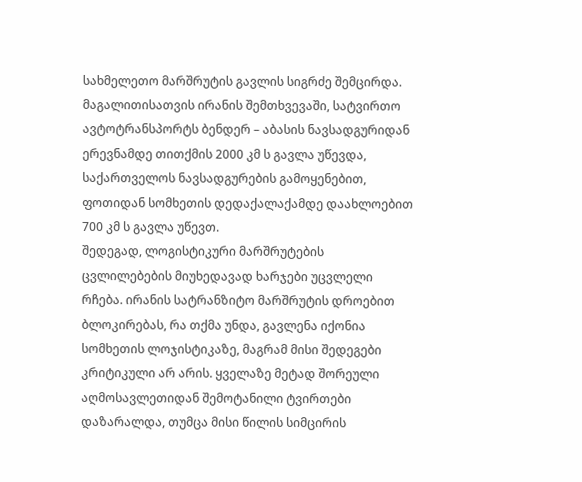სახმელეთო მარშრუტის გავლის სიგრძე შემცირდა. მაგალითისათვის ირანის შემთხვევაში, სატვირთო ავტოტრანსპორტს ბენდერ – აბასის ნავსადგურიდან ერევნამდე თითქმის 2000 კმ ს გავლა უწევდა, საქართველოს ნავსადგურების გამოყენებით, ფოთიდან სომხეთის დედაქალაქამდე დაახლოებით 700 კმ ს გავლა უწევთ.
შედეგად, ლოგისტიკური მარშრუტების ცვლილებების მიუხედავად ხარჯები უცვლელი რჩება. ირანის სატრანზიტო მარშრუტის დროებით ბლოკირებას, რა თქმა უნდა, გავლენა იქონია სომხეთის ლოჯისტიკაზე, მაგრამ მისი შედეგები კრიტიკული არ არის. ყველაზე მეტად შორეული აღმოსავლეთიდან შემოტანილი ტვირთები დაზარალდა, თუმცა მისი წილის სიმცირის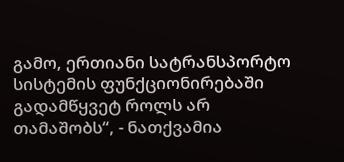გამო, ერთიანი სატრანსპორტო სისტემის ფუნქციონირებაში გადამწყვეტ როლს არ თამაშობს“, - ნათქვამია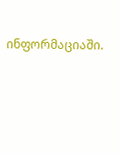ინფორმაციაში.